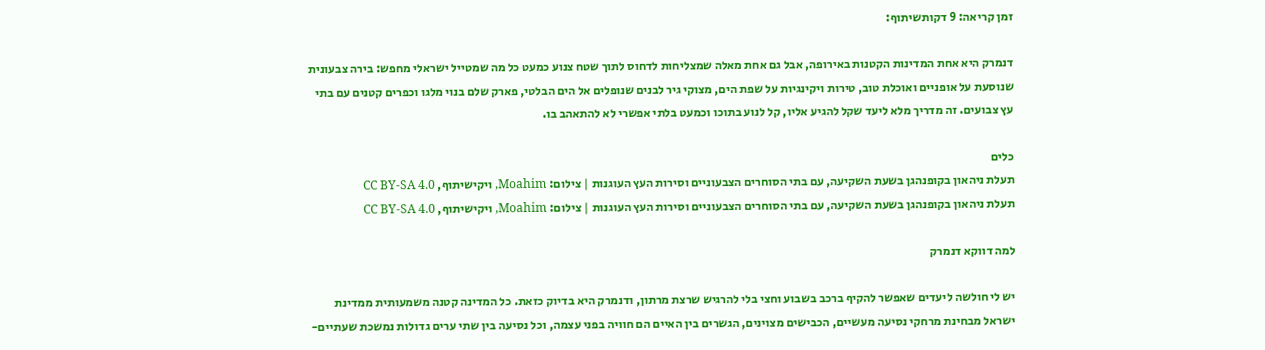זמן קריאה: 9 דקותשיתוף:

דנמרק היא אחת המדינות הקטנות באירופה, אבל גם אחת מאלה שמצליחות לדחוס לתוך שטח צנוע כמעט כל מה שמטייל ישראלי מחפש: בירה צבעונית שנוסעת על אופניים ואוכלת טוב, טירות ויקינגיות על שפת הים, מצוקי גיר לבנים שנופלים אל הים הבלטי, פארק שלם בנוי מלגו וכפרים קטנים עם בתי עץ צבועים. זה מדריך מלא ליעד שקל להגיע אליו, קל לנוע בתוכו וכמעט בלתי אפשרי לא להתאהב בו.

כלים
תעלת ניהאון בקופנהגן בשעת השקיעה, עם בתי הסוחרים הצבעוניים וסירות העץ העוגנות | צילום: Moahim, ויקישיתוף, CC BY-SA 4.0
תעלת ניהאון בקופנהגן בשעת השקיעה, עם בתי הסוחרים הצבעוניים וסירות העץ העוגנות | צילום: Moahim, ויקישיתוף, CC BY-SA 4.0

למה דווקא דנמרק

יש לי חולשה ליעדים שאפשר להקיף ברכב בשבוע וחצי בלי להרגיש שרצת מרתון, ודנמרק היא בדיוק כזאת. כל המדינה קטנה משמעותית ממדינת ישראל מבחינת מרחקי נסיעה מעשיים, הכבישים מצוינים, הגשרים בין האיים הם חוויה בפני עצמה, וכל נסיעה בין שתי ערים גדולות נמשכת שעתיים-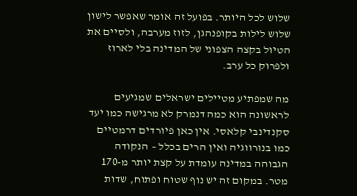שלוש לכל היותר. בפועל זה אומר שאפשר לישון שלוש לילות בקופנהגן, לזוז מערבה, ולסיים את הטיול בקצה הצפוני של המדינה בלי לארוז ולפרוק כל ערב.

מה שמפתיע מטיילים ישראלים שמגיעים לראשונה הוא כמה דנמרק לא מרגישה כמו יעד סקנדינבי קלאסי. אין כאן פיורדים דרמטיים כמו בנורווגיה ואין הרים בכלל – הנקודה הגבוהה במדינה עומדת על קצת יותר מ-170 מטר. במקום זה יש נוף שטוח ופתוח, שדות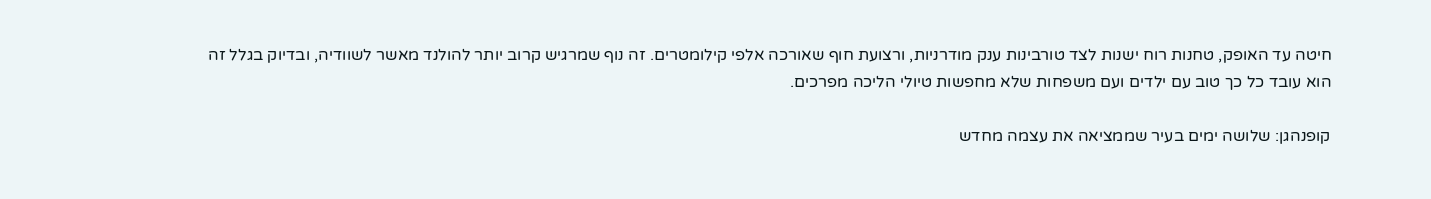חיטה עד האופק, טחנות רוח ישנות לצד טורבינות ענק מודרניות, ורצועת חוף שאורכה אלפי קילומטרים. זה נוף שמרגיש קרוב יותר להולנד מאשר לשוודיה, ובדיוק בגלל זה הוא עובד כל כך טוב עם ילדים ועם משפחות שלא מחפשות טיולי הליכה מפרכים.

קופנהגן: שלושה ימים בעיר שממציאה את עצמה מחדש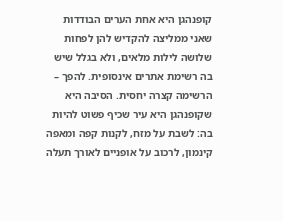קופנהגן היא אחת הערים הבודדות שאני ממליצה להקדיש להן לפחות שלושה לילות מלאים, ולא בגלל שיש בה רשימת אתרים אינסופית. להפך – הרשימה קצרה יחסית. הסיבה היא שקופנהגן היא עיר שכיף פשוט להיות בה: לשבת על מזח, לקנות קפה ומאפה קינמון, לרכוב על אופניים לאורך תעלה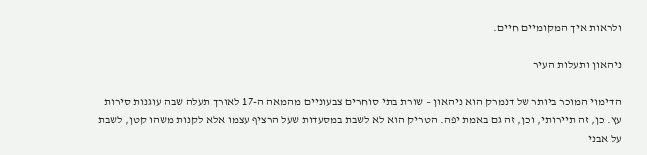ולראות איך המקומיים חיים.

ניהאון ותעלות העיר

הדימוי המוכר ביותר של דנמרק הוא ניהאון – שורת בתי סוחרים צבעוניים מהמאה ה-17 לאורך תעלה שבה עוגנות סירות עץ. כן, זה תיירותי, וכן, זה גם באמת יפה. הטריק הוא לא לשבת במסעדות שעל הרציף עצמו אלא לקנות משהו קטן, לשבת על אבני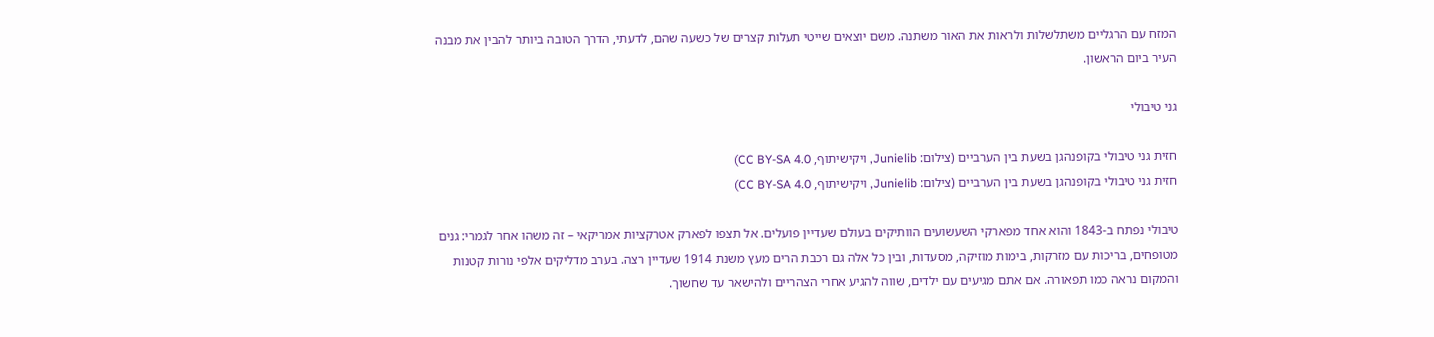המזח עם הרגליים משתלשלות ולראות את האור משתנה. משם יוצאים שייטי תעלות קצרים של כשעה שהם, לדעתי, הדרך הטובה ביותר להבין את מבנה העיר ביום הראשון.

גני טיבולי

חזית גני טיבולי בקופנהגן בשעת בין הערביים (צילום: Junielib, ויקישיתוף, CC BY-SA 4.0)
חזית גני טיבולי בקופנהגן בשעת בין הערביים (צילום: Junielib, ויקישיתוף, CC BY-SA 4.0)

טיבולי נפתח ב-1843 והוא אחד מפארקי השעשועים הוותיקים בעולם שעדיין פועלים. אל תצפו לפארק אטרקציות אמריקאי – זה משהו אחר לגמרי: גנים מטופחים, בריכות עם מזרקות, בימות מוזיקה, מסעדות, ובין כל אלה גם רכבת הרים מעץ משנת 1914 שעדיין רצה. בערב מדליקים אלפי נורות קטנות והמקום נראה כמו תפאורה. אם אתם מגיעים עם ילדים, שווה להגיע אחרי הצהריים ולהישאר עד שחשוך.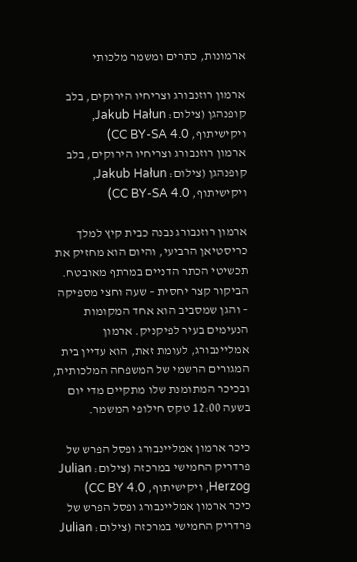ארמונות, כתרים ומשמר מלכותי

ארמון רוזנבורג וצריחיו הירוקים, בלב קופנהגן (צילום: Jakub Hałun, ויקישיתוף, CC BY-SA 4.0)
ארמון רוזנבורג וצריחיו הירוקים, בלב קופנהגן (צילום: Jakub Hałun, ויקישיתוף, CC BY-SA 4.0)

ארמון רוזנבורג נבנה כבית קיץ למלך כריסטיאן הרביעי, והיום הוא מחזיק את תכשיטי הכתר הדניים במרתף מאובטח. הביקור קצר יחסית – שעה וחצי מספיקה – והגן שמסביב הוא אחד המקומות הנעימים בעיר לפיקניק. ארמון אמליינבורג, לעומת זאת, הוא עדיין בית המגורים הרשמי של המשפחה המלכותית, ובכיכר המתומנת שלו מתקיים מדי יום בשעה 12:00 טקס חילופי המשמר.

כיכר ארמון אמליינבורג ופסל הפרש של פרדריק החמישי במרכזה (צילום: Julian Herzog, ויקישיתוף, CC BY 4.0)
כיכר ארמון אמליינבורג ופסל הפרש של פרדריק החמישי במרכזה (צילום: Julian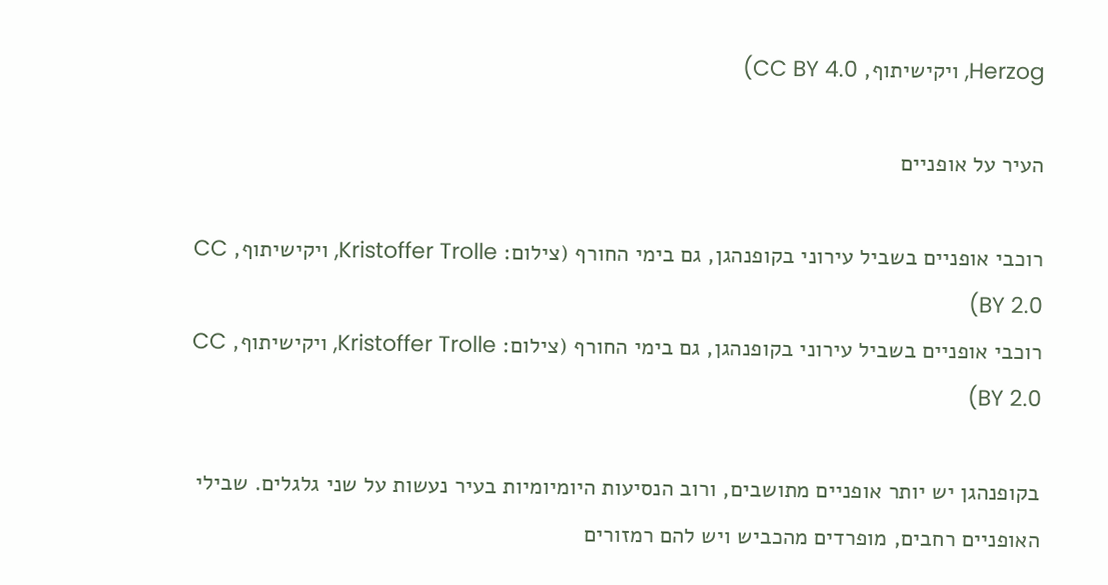Herzog, ויקישיתוף, CC BY 4.0)

העיר על אופניים

רוכבי אופניים בשביל עירוני בקופנהגן, גם בימי החורף (צילום: Kristoffer Trolle, ויקישיתוף, CC BY 2.0)
רוכבי אופניים בשביל עירוני בקופנהגן, גם בימי החורף (צילום: Kristoffer Trolle, ויקישיתוף, CC BY 2.0)

בקופנהגן יש יותר אופניים מתושבים, ורוב הנסיעות היומיומיות בעיר נעשות על שני גלגלים. שבילי האופניים רחבים, מופרדים מהכביש ויש להם רמזורים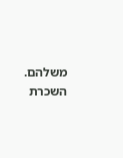משלהם. השכרת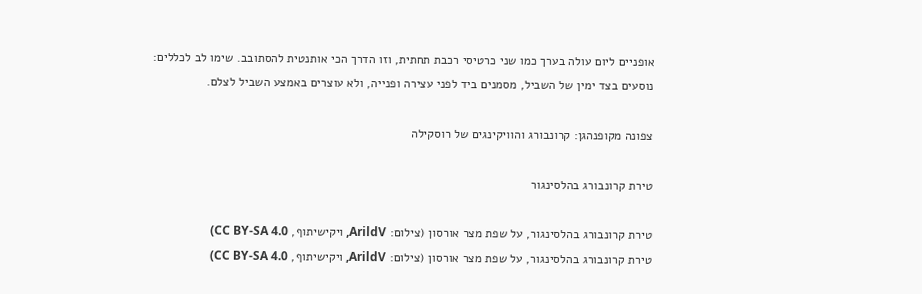אופניים ליום עולה בערך כמו שני כרטיסי רכבת תחתית, וזו הדרך הכי אותנטית להסתובב. שימו לב לכללים: נוסעים בצד ימין של השביל, מסמנים ביד לפני עצירה ופנייה, ולא עוצרים באמצע השביל לצלם.

צפונה מקופנהגן: קרונבורג והוויקינגים של רוסקילה

טירת קרונבורג בהלסינגור

טירת קרונבורג בהלסינגור, על שפת מצר אורסון (צילום: ArildV, ויקישיתוף, CC BY-SA 4.0)
טירת קרונבורג בהלסינגור, על שפת מצר אורסון (צילום: ArildV, ויקישיתוף, CC BY-SA 4.0)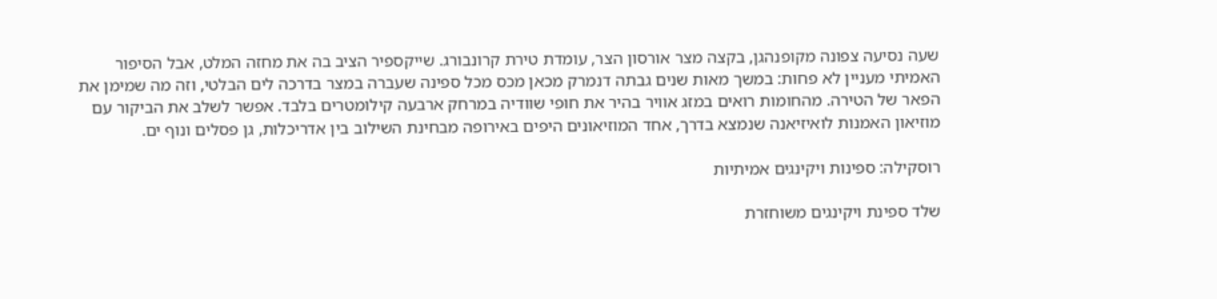שעה נסיעה צפונה מקופנהגן, בקצה מצר אורסון הצר, עומדת טירת קרונבורג. שייקספיר הציב בה את מחזה המלט, אבל הסיפור האמיתי מעניין לא פחות: במשך מאות שנים גבתה דנמרק מכאן מכס מכל ספינה שעברה במצר בדרכה לים הבלטי, וזה מה שמימן את הפאר של הטירה. מהחומות רואים במזג אוויר בהיר את חופי שוודיה במרחק ארבעה קילומטרים בלבד. אפשר לשלב את הביקור עם מוזיאון האמנות לואיזיאנה שנמצא בדרך, אחד המוזיאונים היפים באירופה מבחינת השילוב בין אדריכלות, גן פסלים ונוף ים.

רוסקילה: ספינות ויקינגים אמיתיות

שלד ספינת ויקינגים משוחזרת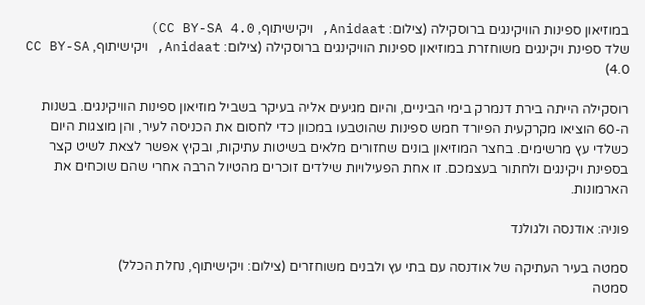במוזיאון ספינות הוויקינגים ברוסקילה (צילום: Anidaat, ויקישיתוף, CC BY-SA 4.0)
שלד ספינת ויקינגים משוחזרת במוזיאון ספינות הוויקינגים ברוסקילה (צילום: Anidaat, ויקישיתוף, CC BY-SA 4.0)

רוסקילה הייתה בירת דנמרק בימי הביניים, והיום מגיעים אליה בעיקר בשביל מוזיאון ספינות הוויקינגים. בשנות ה-60 הוציאו מקרקעית הפיורד חמש ספינות שהוטבעו במכוון כדי לחסום את הכניסה לעיר, והן מוצגות היום כשלדי עץ מרשימים. בחצר המוזיאון בונים שחזורים מלאים בשיטות עתיקות, ובקיץ אפשר לצאת לשיט קצר בספינת ויקינגים ולחתור בעצמכם. זו אחת הפעילויות שילדים זוכרים מהטיול הרבה אחרי שהם שוכחים את הארמונות.

פוניה: אודנסה ולגולנד

סמטה בעיר העתיקה של אודנסה עם בתי עץ ולבנים משוחזרים (צילום: ויקישיתוף, נחלת הכלל)
סמטה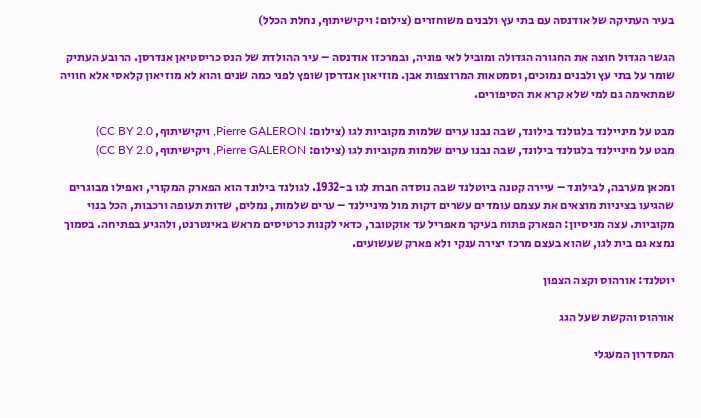בעיר העתיקה של אודנסה עם בתי עץ ולבנים משוחזרים (צילום: ויקישיתוף, נחלת הכלל)

הגשר הגדול חוצה את החגורה הגדולה ומוביל לאי פוניה, ובמרכזו אודנסה – עיר ההולדת של הנס כריסטיאן אנדרסן. הרובע העתיק שומר על בתי עץ ולבנים נמוכים, וסמטאות המרוצפות אבן. מוזיאון אנדרסן שופץ לפני כמה שנים והוא לא מוזיאון קלאסי אלא חוויה שמתאימה גם למי שלא קרא את הסיפורים.

מבט על מיניילנד בלגולנד בילונד, שבה נבנו ערים שלמות מקוביות לגו (צילום: Pierre GALERON, ויקישיתוף, CC BY 2.0)
מבט על מיניילנד בלגולנד בילונד, שבה נבנו ערים שלמות מקוביות לגו (צילום: Pierre GALERON, ויקישיתוף, CC BY 2.0)

ומכאן מערבה, לבילונד – עיירה קטנה ביוטלנד שבה נוסדה חברת לגו ב-1932. לגולנד בילונד הוא הפארק המקורי, ואפילו מבוגרים שהגיעו בציניות מוצאים את עצמם עומדים עשרים דקות מול מיניילנד – ערים שלמות, נמלים, שדות תעופה ורכבות, הכל בנוי מקוביות. עצה מניסיון: הפארק פתוח בעיקר מאפריל עד אוקטובר, כדאי לקנות כרטיסים מראש באינטרנט, ולהגיע בפתיחה. בסמוך נמצא גם בית לגו, שהוא בעצם מרכז יצירה ענקי ולא פארק שעשועים.

יוטלנד: אורהוס וקצה הצפון

אורהוס והקשת שעל הגג

המסדרון המעגלי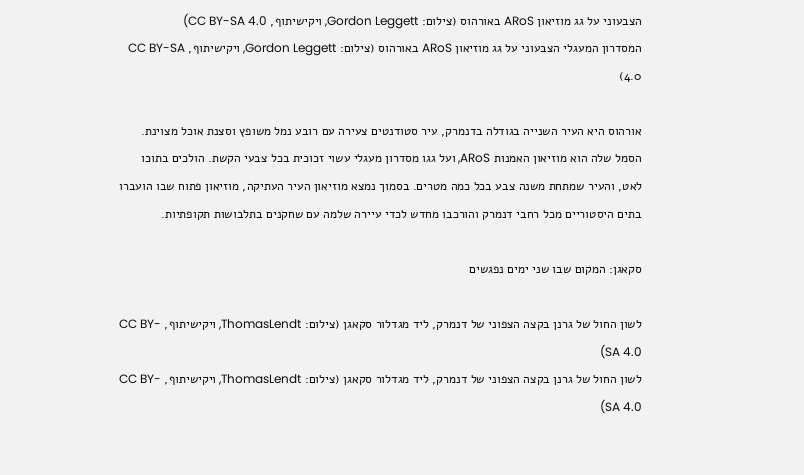הצבעוני על גג מוזיאון ARoS באורהוס (צילום: Gordon Leggett, ויקישיתוף, CC BY-SA 4.0)
המסדרון המעגלי הצבעוני על גג מוזיאון ARoS באורהוס (צילום: Gordon Leggett, ויקישיתוף, CC BY-SA 4.0)

אורהוס היא העיר השנייה בגודלה בדנמרק, עיר סטודנטים צעירה עם רובע נמל משופץ וסצנת אוכל מצוינת. הסמל שלה הוא מוזיאון האמנות ARoS, ועל גגו מסדרון מעגלי עשוי זכוכית בכל צבעי הקשת. הולכים בתוכו לאט, והעיר שמתחת משנה צבע בכל כמה מטרים. בסמוך נמצא מוזיאון העיר העתיקה, מוזיאון פתוח שבו הועברו בתים היסטוריים מכל רחבי דנמרק והורכבו מחדש לכדי עיירה שלמה עם שחקנים בתלבושות תקופתיות.

סקאגן: המקום שבו שני ימים נפגשים

לשון החול של גרנן בקצה הצפוני של דנמרק, ליד מגדלור סקאגן (צילום: ThomasLendt, ויקישיתוף, CC BY-SA 4.0)
לשון החול של גרנן בקצה הצפוני של דנמרק, ליד מגדלור סקאגן (צילום: ThomasLendt, ויקישיתוף, CC BY-SA 4.0)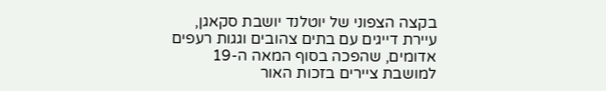בקצה הצפוני של יוטלנד יושבת סקאגן, עיירת דייגים עם בתים צהובים וגגות רעפים אדומים, שהפכה בסוף המאה ה-19 למושבת ציירים בזכות האור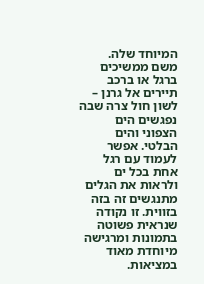המיוחד שלה. משם ממשיכים ברגל או ברכב תיירים אל גרנן – לשון חול צרה שבה נפגשים הים הצפוני והים הבלטי. אפשר לעמוד עם רגל אחת בכל ים ולראות את הגלים מתנגשים זה בזה בזווית. זו נקודה שנראית פשוטה בתמונות ומרגישה מיוחדת מאוד במציאות.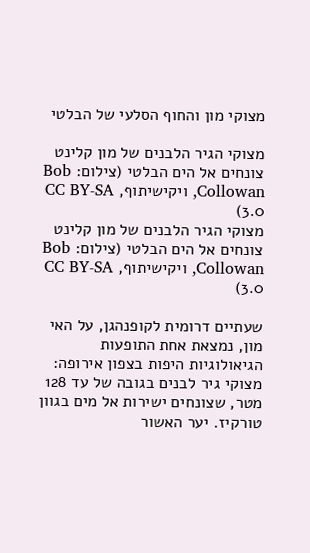מצוקי מון והחוף הסלעי של הבלטי

מצוקי הגיר הלבנים של מון קלינט צונחים אל הים הבלטי (צילום: Bob Collowan, ויקישיתוף, CC BY-SA 3.0)
מצוקי הגיר הלבנים של מון קלינט צונחים אל הים הבלטי (צילום: Bob Collowan, ויקישיתוף, CC BY-SA 3.0)

שעתיים דרומית לקופנהגן, על האי מון, נמצאת אחת התופעות הגיאולוגיות היפות בצפון אירופה: מצוקי גיר לבנים בגובה של עד 128 מטר, שצונחים ישירות אל מים בגוון טורקיז. יער האשור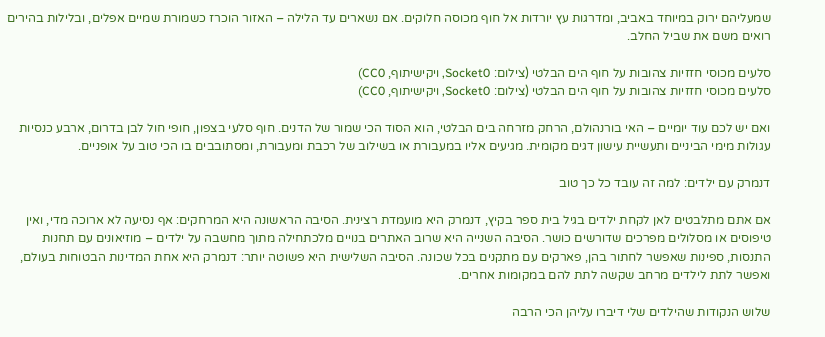שמעליהם ירוק במיוחד באביב, ומדרגות עץ יורדות אל חוף מכוסה חלוקים. אם נשארים עד הלילה – האזור הוכרז כשמורת שמיים אפלים, ובלילות בהירים רואים משם את שביל החלב.

סלעים מכוסי חזזיות צהובות על חוף הים הבלטי (צילום: Socket0, ויקישיתוף, CC0)
סלעים מכוסי חזזיות צהובות על חוף הים הבלטי (צילום: Socket0, ויקישיתוף, CC0)

ואם יש לכם עוד יומיים – האי בורנהולם, הרחק מזרחה בים הבלטי, הוא הסוד הכי שמור של הדנים. חוף סלעי בצפון, חופי חול לבן בדרום, ארבע כנסיות עגולות מימי הביניים ותעשיית עישון דגים מקומית. מגיעים אליו במעבורת או בשילוב של רכבת ומעבורת, ומסתובבים בו הכי טוב על אופניים.

דנמרק עם ילדים: למה זה עובד כל כך טוב

אם אתם מתלבטים לאן לקחת ילדים בגיל בית ספר בקיץ, דנמרק היא מועמדת רצינית. הסיבה הראשונה היא המרחקים: אף נסיעה לא ארוכה מדי, ואין טיפוסים או מסלולים מפרכים שדורשים כושר. הסיבה השנייה היא שרוב האתרים בנויים מלכתחילה מתוך מחשבה על ילדים – מוזיאונים עם תחנות התנסות, ספינות שאפשר לחתור בהן, פארקים עם מתקנים בכל שכונה. הסיבה השלישית היא פשוטה יותר: דנמרק היא אחת המדינות הבטוחות בעולם, ואפשר לתת לילדים מרחב שקשה לתת להם במקומות אחרים.

שלוש הנקודות שהילדים שלי דיברו עליהן הכי הרבה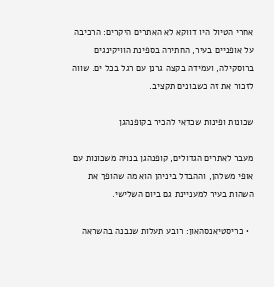אחרי הטיול היו דווקא לא האתרים היקרים: הרכיבה על אופניים בעיר, החתירה בספינת הוויקינגים ברוסקילה, ועמידה בקצה גרנן עם רגל בכל ים. שווה לזכור את זה כשבונים תקציב.

שכונות ופינות שכדאי להכיר בקופנהגן

מעבר לאתרים הגדולים, קופנהגן בנויה משכונות עם אופי משלהן, וההבדל ביניהן הוא מה שהופך את השהות בעיר למעניינת גם ביום השלישי.

  • כריסטיאנסהאון: רובע תעלות שנבנה בהשראה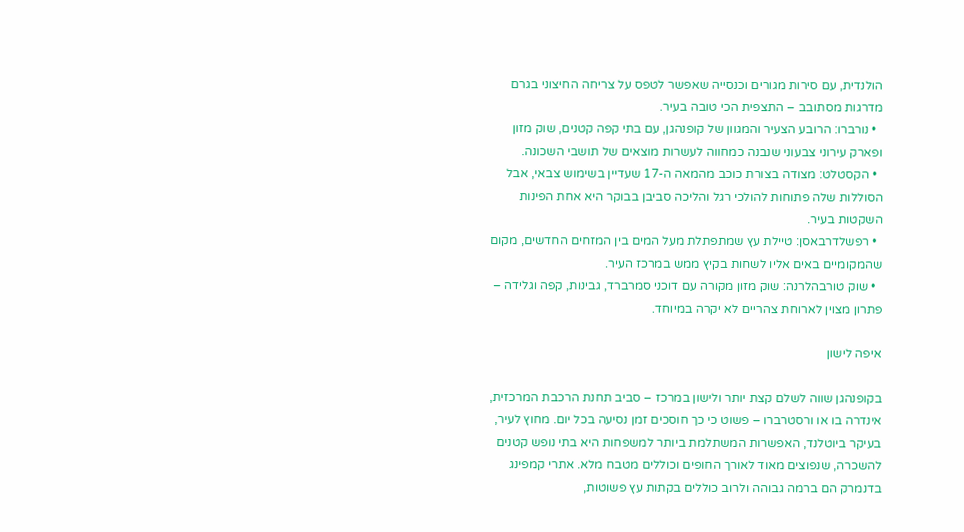הולנדית, עם סירות מגורים וכנסייה שאפשר לטפס על צריחה החיצוני בגרם מדרגות מסתובב – התצפית הכי טובה בעיר.
  • נורברו: הרובע הצעיר והמגוון של קופנהגן, עם בתי קפה קטנים, שוק מזון ופארק עירוני צבעוני שנבנה כמחווה לעשרות מוצאים של תושבי השכונה.
  • הקסטלט: מצודה בצורת כוכב מהמאה ה-17 שעדיין בשימוש צבאי, אבל הסוללות שלה פתוחות להולכי רגל והליכה סביבן בבוקר היא אחת הפינות השקטות בעיר.
  • רפשלדרבאסן: טיילת עץ שמתפתלת מעל המים בין המזחים החדשים, מקום שהמקומיים באים אליו לשחות בקיץ ממש במרכז העיר.
  • שוק טורבהלרנה: שוק מזון מקורה עם דוכני סמרברד, גבינות, קפה וגלידה – פתרון מצוין לארוחת צהריים לא יקרה במיוחד.

איפה לישון

בקופנהגן שווה לשלם קצת יותר ולישון במרכז – סביב תחנת הרכבת המרכזית, אינדרה בו או ורסטרברו – פשוט כי כך חוסכים זמן נסיעה בכל יום. מחוץ לעיר, בעיקר ביוטלנד, האפשרות המשתלמת ביותר למשפחות היא בתי נופש קטנים להשכרה, שנפוצים מאוד לאורך החופים וכוללים מטבח מלא. אתרי קמפינג בדנמרק הם ברמה גבוהה ולרוב כוללים בקתות עץ פשוטות,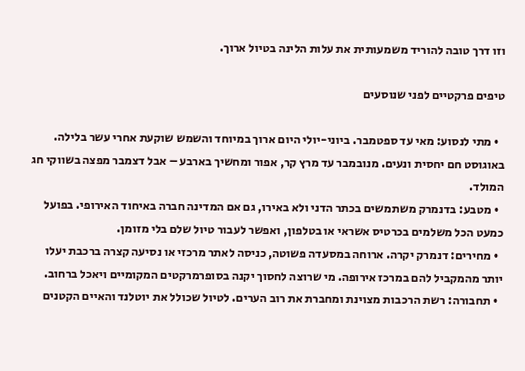וזו דרך טובה להוריד משמעותית את עלות הלינה בטיול ארוך.

טיפים פרקטיים לפני שנוסעים

  • מתי לנסוע: מאי עד ספטמבר. ביוני-יולי היום ארוך במיוחד והשמש שוקעת אחרי עשר בלילה. באוגוסט חם יחסית ונעים. מנובמבר עד מרץ קר, אפור ומחשיך בארבע – אבל דצמבר מפצה בשווקי חג המולד.
  • מטבע: בדנמרק משתמשים בכתר הדני ולא באירו, גם אם המדינה חברה באיחוד האירופי. בפועל כמעט הכל משלמים בכרטיס אשראי או בטלפון, ואפשר לעבור טיול שלם בלי מזומן.
  • מחירים: דנמרק יקרה. ארוחה במסעדה פשוטה, כניסה לאתר מרכזי או נסיעה קצרה ברכבת יעלו יותר מהמקביל להם במרכז אירופה. מי שרוצה לחסוך יקנה בסופרמרקטים המקומיים ויאכל ברחוב.
  • תחבורה: רשת הרכבות מצוינת ומחברת את רוב הערים. לטיול שכולל את יוטלנד והאיים הקטנים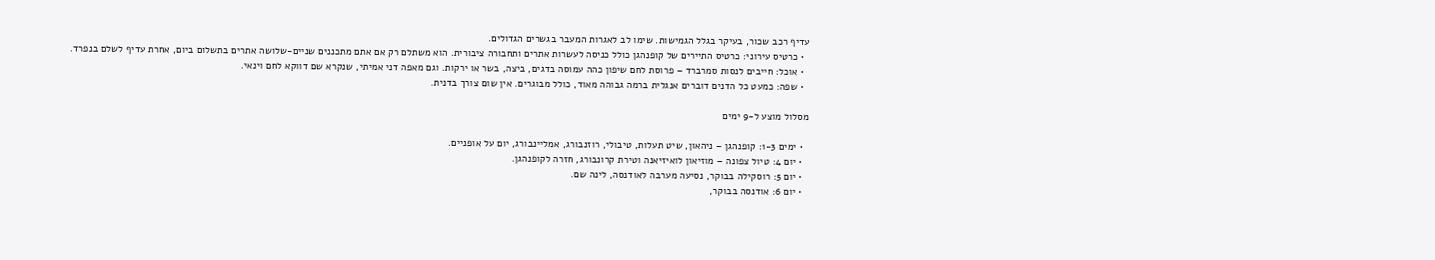עדיף רכב שכור, בעיקר בגלל הגמישות. שימו לב לאגרות המעבר בגשרים הגדולים.
  • כרטיס עירוני: כרטיס התיירים של קופנהגן כולל כניסה לעשרות אתרים ותחבורה ציבורית. הוא משתלם רק אם אתם מתכננים שניים-שלושה אתרים בתשלום ביום, אחרת עדיף לשלם בנפרד.
  • אוכל: חייבים לנסות סמרברד – פרוסת לחם שיפון כהה עמוסה בדגים, ביצה, בשר או ירקות. וגם מאפה דני אמיתי, שנקרא שם דווקא לחם וינאי.
  • שפה: כמעט כל הדנים דוברים אנגלית ברמה גבוהה מאוד, כולל מבוגרים. אין שום צורך בדנית.

מסלול מוצע ל-9 ימים

  • ימים 1-3: קופנהגן – ניהאון, שיט תעלות, טיבולי, רוזנבורג, אמליינבורג, יום על אופניים.
  • יום 4: טיול צפונה – מוזיאון לואיזיאנה וטירת קרונבורג, חזרה לקופנהגן.
  • יום 5: רוסקילה בבוקר, נסיעה מערבה לאודנסה, לינה שם.
  • יום 6: אודנסה בבוקר,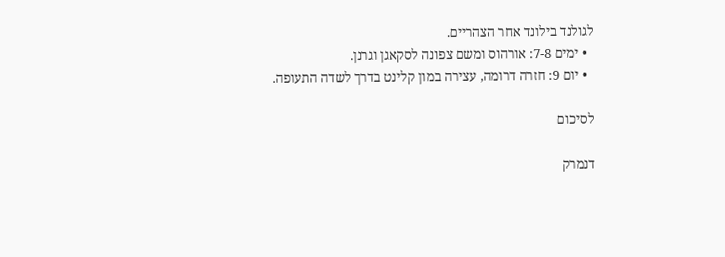לגולנד בילונד אחר הצהריים.
  • ימים 7-8: אורהוס ומשם צפונה לסקאגן וגרנן.
  • יום 9: חזרה דרומה, עצירה במון קלינט בדרך לשדה התעופה.

לסיכום

דנמרק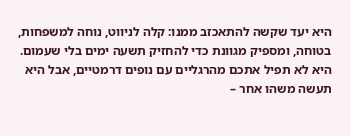היא יעד שקשה להתאכזב ממנו: קלה לניווט, נוחה למשפחות, בטוחה, ומספיק מגוונת כדי להחזיק תשעה ימים בלי שעמום. היא לא תפיל אתכם מהרגליים עם נופים דרמטיים, אבל היא תעשה משהו אחר –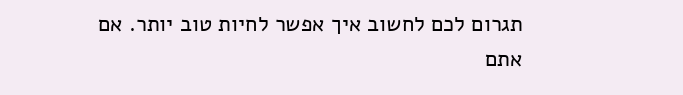תגרום לכם לחשוב איך אפשר לחיות טוב יותר. אם אתם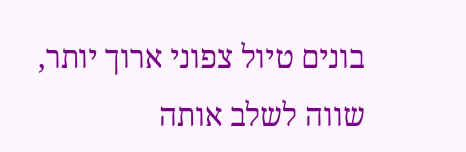בונים טיול צפוני ארוך יותר, שווה לשלב אותה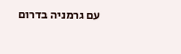עם גרמניה בדרום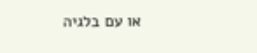או עם בלגיה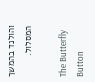והולנד בהמשך המסלול.

The Butterfly Button